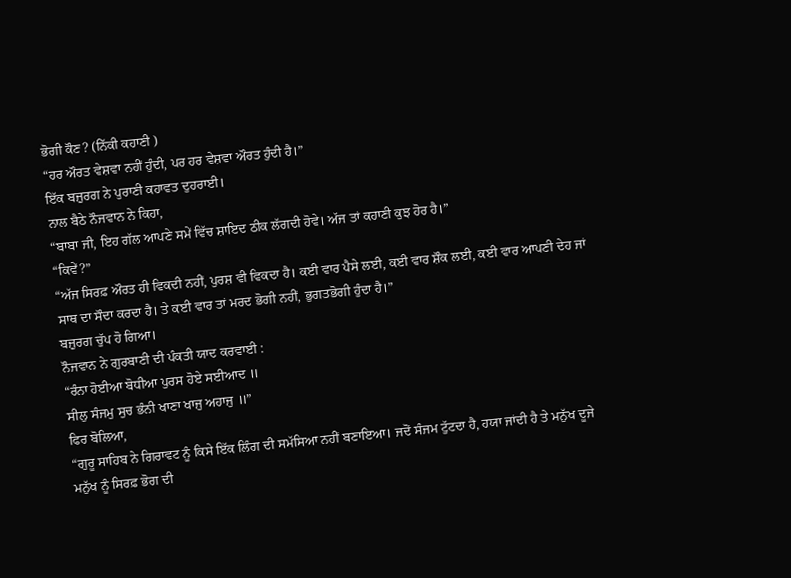ਭੋਗੀ ਕੌਣ? (ਨਿੱਕੀ ਕਹਾਣੀ )
“ਹਰ ਔਰਤ ਵੇਸ਼ਵਾ ਨਹੀਂ ਹੁੰਦੀ, ਪਰ ਹਰ ਵੇਸ਼ਵਾ ਔਰਤ ਹੁੰਦੀ ਹੈ।”
ਇੱਕ ਬਜ਼ੁਰਗ ਨੇ ਪੁਰਾਣੀ ਕਹਾਵਤ ਦੁਹਰਾਈ।
ਨਾਲ ਬੈਠੇ ਨੌਜਵਾਨ ਨੇ ਕਿਹਾ,
“ਬਾਬਾ ਜੀ, ਇਹ ਗੱਲ ਆਪਣੇ ਸਮੇਂ ਵਿੱਚ ਸ਼ਾਇਦ ਠੀਕ ਲੱਗਦੀ ਹੋਵੇ। ਅੱਜ ਤਾਂ ਕਹਾਣੀ ਕੁਝ ਹੋਰ ਹੈ।”
“ਕਿਵੇਂ?”
“ਅੱਜ ਸਿਰਫ਼ ਔਰਤ ਹੀ ਵਿਕਦੀ ਨਹੀਂ, ਪੁਰਸ਼ ਵੀ ਵਿਕਦਾ ਹੈ। ਕਈ ਵਾਰ ਪੈਸੇ ਲਈ, ਕਈ ਵਾਰ ਸ਼ੌਕ ਲਈ, ਕਈ ਵਾਰ ਆਪਣੀ ਦੇਹ ਜਾਂ ਸਾਥ ਦਾ ਸੌਦਾ ਕਰਦਾ ਹੈ। ਤੇ ਕਈ ਵਾਰ ਤਾਂ ਮਰਦ ਭੋਗੀ ਨਹੀਂ, ਭੁਗਤਭੋਗੀ ਹੁੰਦਾ ਹੈ।”
ਬਜ਼ੁਰਗ ਚੁੱਪ ਹੋ ਗਿਆ।
ਨੌਜਵਾਨ ਨੇ ਗੁਰਬਾਣੀ ਦੀ ਪੰਕਤੀ ਯਾਦ ਕਰਵਾਈ :
“ਰੰਨਾ ਹੋਈਆ ਬੋਧੀਆ ਪੁਰਸ ਹੋਏ ਸਈਆਦ ॥
ਸੀਲੁ ਸੰਜਮੁ ਸੁਚ ਭੰਨੀ ਖਾਣਾ ਖਾਜੁ ਅਹਾਜੁ ॥”
ਫਿਰ ਬੋਲਿਆ,
“ਗੁਰੂ ਸਾਹਿਬ ਨੇ ਗਿਰਾਵਟ ਨੂੰ ਕਿਸੇ ਇੱਕ ਲਿੰਗ ਦੀ ਸਮੱਸਿਆ ਨਹੀਂ ਬਣਾਇਆ। ਜਦੋਂ ਸੰਜਮ ਟੁੱਟਦਾ ਹੈ, ਹਯਾ ਜਾਂਦੀ ਹੈ ਤੇ ਮਨੁੱਖ ਦੂਜੇ ਮਨੁੱਖ ਨੂੰ ਸਿਰਫ਼ ਭੋਗ ਦੀ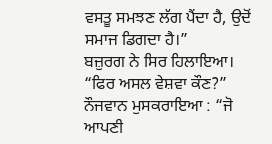ਵਸਤੂ ਸਮਝਣ ਲੱਗ ਪੈਂਦਾ ਹੈ, ਉਦੋਂ ਸਮਾਜ ਡਿਗਦਾ ਹੈ।”
ਬਜ਼ੁਰਗ ਨੇ ਸਿਰ ਹਿਲਾਇਆ।
“ਫਿਰ ਅਸਲ ਵੇਸ਼ਵਾ ਕੌਣ?”
ਨੌਜਵਾਨ ਮੁਸਕਰਾਇਆ : “ਜੋ ਆਪਣੀ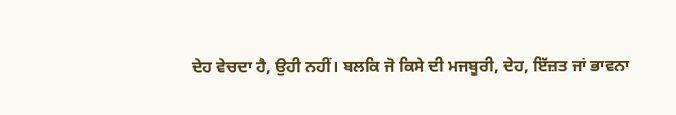ਦੇਹ ਵੇਚਦਾ ਹੈ, ਉਹੀ ਨਹੀਂ। ਬਲਕਿ ਜੋ ਕਿਸੇ ਦੀ ਮਜਬੂਰੀ, ਦੇਹ, ਇੱਜ਼ਤ ਜਾਂ ਭਾਵਨਾ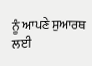ਨੂੰ ਆਪਣੇ ਸੁਆਰਥ ਲਈ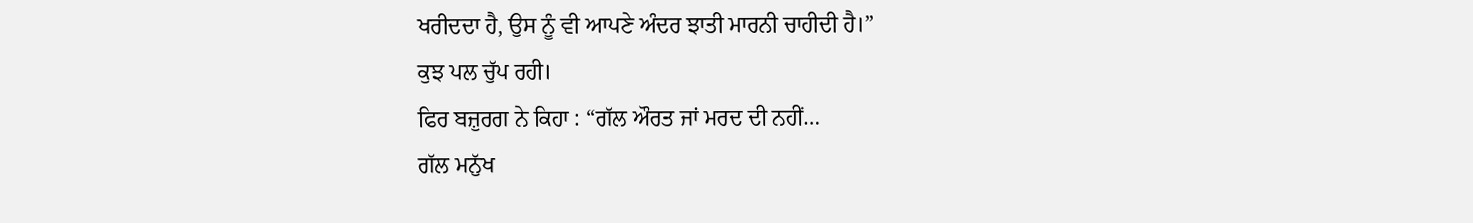ਖਰੀਦਦਾ ਹੈ, ਉਸ ਨੂੰ ਵੀ ਆਪਣੇ ਅੰਦਰ ਝਾਤੀ ਮਾਰਨੀ ਚਾਹੀਦੀ ਹੈ।”
ਕੁਝ ਪਲ ਚੁੱਪ ਰਹੀ।
ਫਿਰ ਬਜ਼ੁਰਗ ਨੇ ਕਿਹਾ : “ਗੱਲ ਔਰਤ ਜਾਂ ਮਰਦ ਦੀ ਨਹੀਂ…
ਗੱਲ ਮਨੁੱਖ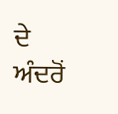ਦੇ ਅੰਦਰੋਂ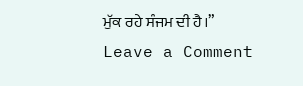ਮੁੱਕ ਰਹੇ ਸੰਜਮ ਦੀ ਹੈ।”
Leave a Comment